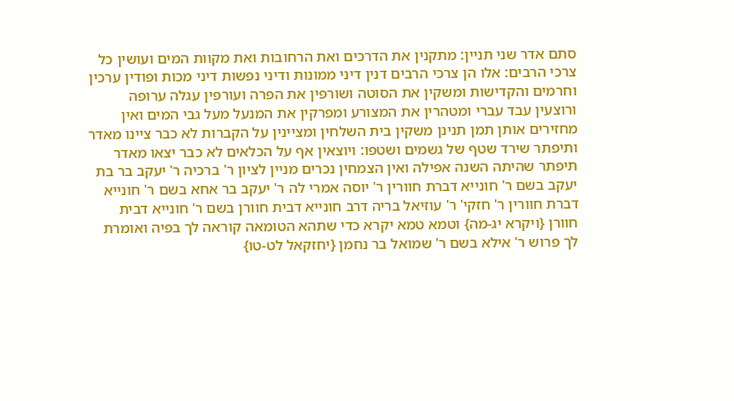סתם אדר שני תניין: מתקנין את הדרכים ואת הרחובות ואת מקוות המים ועושין כל צרכי הרבים: אלו הן צרכי הרבים דנין דיני ממונות ודיני נפשות דיני מכות ופודין ערכין וחרמים והקדישות ומשקין את הסוטה ושורפין את הפרה ועורפין עגלה ערופה ורוצעין עבד עברי ומטהרין את המצורע ומפרקין את המנעל מעל גבי המים ואין מחזירים אותן תמן תנינן משקין בית השלחין ומציינין על הקברות לא כבר ציינו מאדר ותיפתר שירד שטף של גשמים ושטפו: ויוצאין אף על הכלאים לא כבר יצאו מאדר תיפתר שהיתה השנה אפילה ואין הצמחין נכרים מניין לציון ר' ברכיה ר' יעקב בר בת יעקב בשם ר' חונייא דברת חוורין ר' יוסה אמרי לה ר' יעקב בר אחא בשם ר' חונייא דברת חוורין ר' חזקי' ר' עוזיאל בריה דרב חונייא דבית חוורן בשם ר' חונייא דבית חוורן {ויקרא יג-מה} וטמא טמא יקרא כדי שתהא הטומאה קוראה לך בפיה ואומרת לך פרוש ר' אילא בשם ר' שמואל בר נחמן {יחזקאל לט-טו}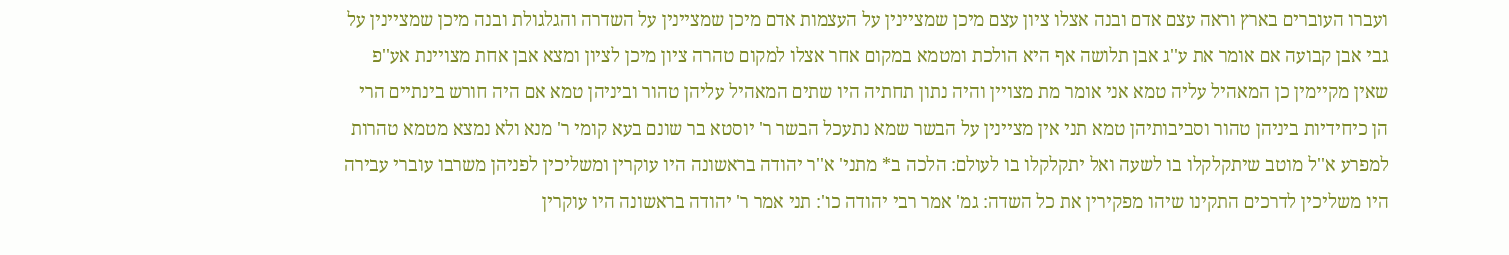ועברו העוברים בארץ וראה עצם אדם ובנה אצלו ציון עצם מיכן שמציינין על העצמות אדם מיכן שמציינין על השדרה והגלגולת ובנה מיכן שמציינין על גבי אבן קבועה אם אומר את ע''ג אבן תלושה אף היא הולכת ומטמא במקום אחר אצלו למקום טהרה ציון מיכן לציון ומצא אבן אחת מצויינת אע''פ שאין מקיימין כן המאהיל עליה טמא אני אומר מת מצויין והיה נתון תחתיה היו שתים המאהיל עליהן טהור וביניהן טמא אם היה חורש בינתיים הרי הן כיחידיות ביניהן טהור וסביבותיהן טמא תני אין מציינין על הבשר שמא נתעכל הבשר ר' יוסטא בר שונם בעא קומי ר' מנא ולא נמצא מטמא טהרות למפרע א''ל מוטב שיתקלקלו בו לשעה ואל יתקלקלו בו לעולם: הלכה ב* מתני' א''ר יהודה בראשונה היו עוקרין ומשליכין לפניהן משרבו עוברי עבירה היו משליכין לדרכים התקינו שיהו מפקירין את כל השדה: גמ' אמר רבי יהודה כו': תני אמר ר' יהודה בראשונה היו עוקרין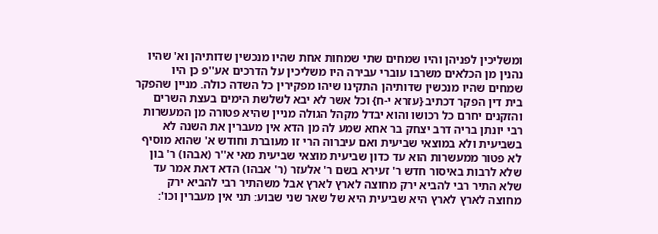ומשליכין לפניהן והיו שמחים שתי שמחות אחת שהיו מנכשין שדותיהן וא' שהיו נהנין מן הכלאים משרבו עוברי עבירה היו משליכין על הדרכים אע''פ כן היו שמחים שהיו מנכשין שדותיהן התקינו שיהו מפקירין כל השדה כולה. מניין שהפקר בית דין הפקר דכתיב {עזרא י-ח} וכל אשר לא יבא לשלשת הימים בעצת השרים והזקנים יחרם כל רכושו והוא יבדל מקהל הגולה מניין שהיא פטורה מן המעשרות רבי יונתן בריה דרב יצחק בר אחא שמע לה מן הדא אין מעברין את השנה לא בשביעית ולא במוצאי שביעית ואם עיברוה הרי זו מעוברת וחודש א' שהוא מוסיף לא פטור ממעשרות הוא עד כדון שביעית מוצאי שביעית מאי א''ר (אבהו) ר' בון שלא לרבות באיסור חדש ר' זעירא בשם ר' אלעזר (ר' אבהו) הדא דאת אמר עד שלא התיר רבי להביא ירק מחוצה לארץ לארץ אבל משהתיר רבי להביא ירק מחוצה לארץ לארץ היא שביעית היא של שאר שני שבוע: תני אין מעברין וכו':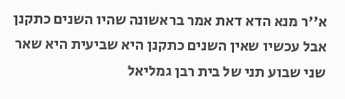א''ר מנא הדא דאת אמר בראשונה שהיו השנים כתקנן אבל עכשיו שאין השנים כתקנן היא שביעית היא שאר שני שבוע תני של בית רבן גמליאל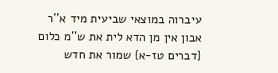עיברוה במוצאי שביעית מיד א''ר אבון אין מן הדא לית את ש''מ כלום {דברים טז-א} שמור את חדש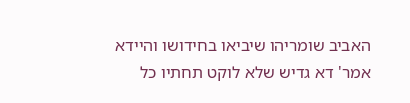האביב שומריהו שיביאו בחידושו והיידא אמר' דא גדיש שלא לוקט תחתיו כל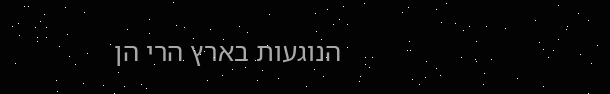הנוגעות בארץ הרי הן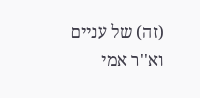(זה) של עניים וא''ר אמי